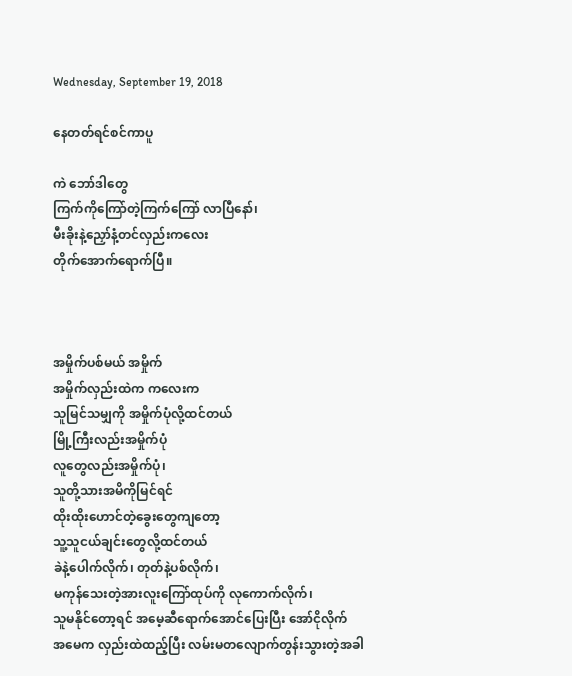Wednesday, September 19, 2018

နေတတ်ရင်စင်ကာပူ

ကဲ ဘော်ဒါတွေ
ကြက်ကိုကြော်တဲ့ကြက်ကြော် လာပြီနော်၊
မီးခိုးနဲ့ညှော်နံ့တင်လှည်းကလေး
တိုက်အောက်ရောက်ပြီ။



အမှိုက်ပစ်မယ် အမှိုက်
အမှိုက်လှည်းထဲက ကလေးက
သူမြင်သမျှကို အမှိုက်ပုံလို့ထင်တယ်
မြို့ကြီးလည်းအမှိုက်ပုံ
လူတွေလည်းအမှိုက်ပုံ၊
သူတို့သားအမိကိုမြင်ရင်
ထိုးထိုးဟောင်တဲ့ခွေးတွေကျတော့
သူ့သူငယ်ချင်းတွေလို့ထင်တယ်
ခဲနဲ့ပေါက်လိုက်၊ တုတ်နဲ့ပစ်လိုက်၊
မကုန်သေးတဲ့အားလူးကြော်ထုပ်ကို လုကောက်လိုက်၊
သူမနိုင်တော့ရင် အမေ့ဆီရောက်အောင်ပြေးပြီး အော်ငိုလိုက်
အမေက လှည်းထဲထည့်ပြီး လမ်းမတလျောက်တွန်းသွားတဲ့အခါ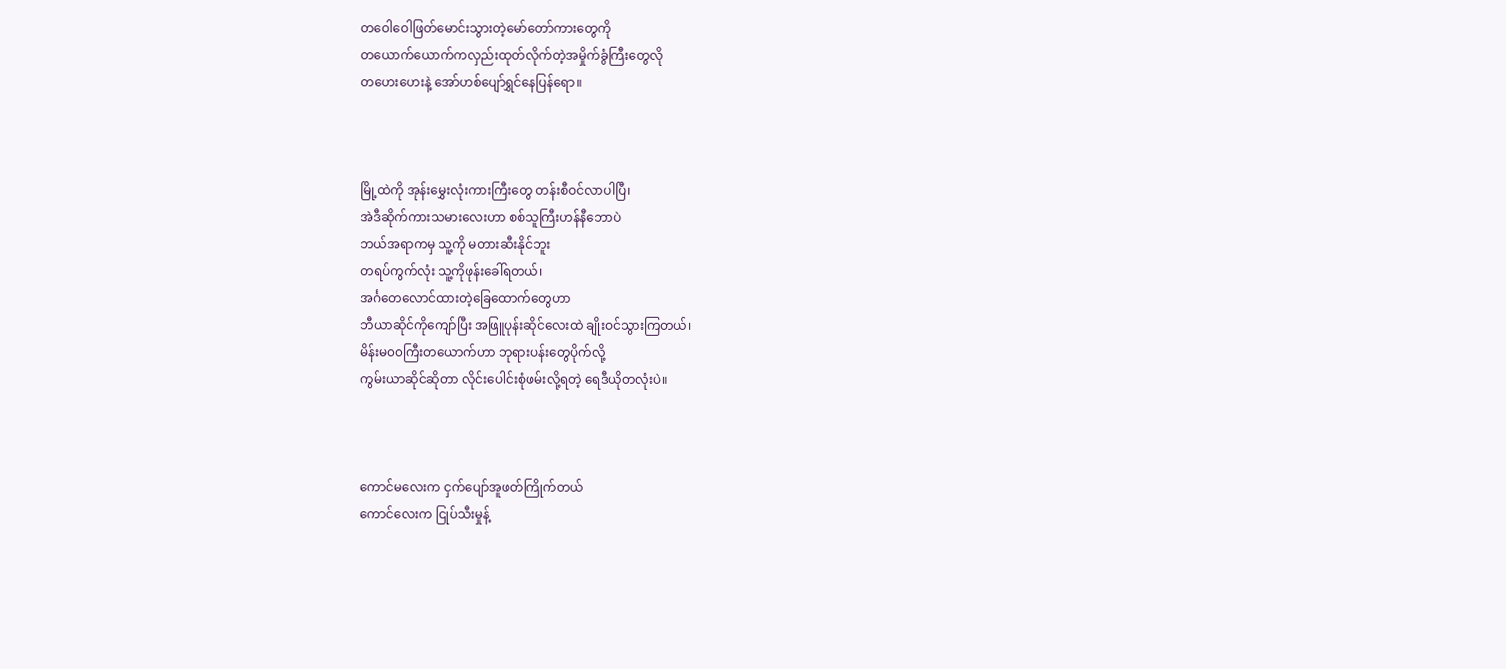တဝေါဝေါဖြတ်မောင်းသွားတဲ့မော်တော်ကားတွေကို
တယောက်ယောက်ကလှည်းထုတ်လိုက်တဲ့အမှိုက်ခွံကြီးတွေလို
တဟေးဟေးနဲ့ အော်ဟစ်ပျော်ရွှင်နေပြန်ရော။



မြို့ထဲကို အုန်းမွှေးလုံးကားကြီးတွေ တန်းစီဝင်လာပါပြီ၊
အဲဒီဆိုက်ကားသမားလေးဟာ စစ်သူကြီးဟန်နီဘောပဲ
ဘယ်အရာကမှ သူ့ကို မတားဆီးနိုင်ဘူး
တရပ်ကွက်လုံး သူ့ကိုဖုန်းခေါ်ရတယ်၊
အင်္ဂတေလောင်ထားတဲ့ခြေထောက်တွေဟာ
ဘီယာဆိုင်ကိုကျော်ပြီး အဖြူပုန်းဆိုင်လေးထဲ ချိုးဝင်သွားကြတယ်၊
မိန်းမ၀၀ကြီးတယောက်ဟာ ဘုရားပန်းတွေပိုက်လို့
ကွမ်းယာဆိုင်ဆိုတာ လိုင်းပေါင်းစုံဖမ်းလို့ရတဲ့ ရေဒီယိုတလုံးပဲ။



ကောင်မလေးက ငှက်ပျော်အူဖတ်ကြိုက်တယ်
ကောင်လေးက ငြုပ်သီးမှုန့်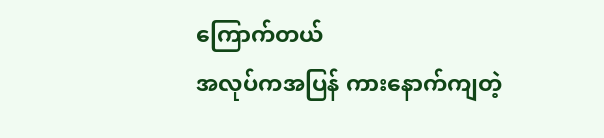ကြောက်တယ်
အလုပ်ကအပြန် ကားနောက်ကျတဲ့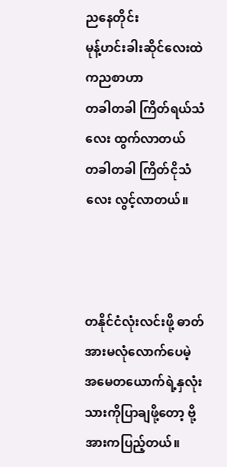ညနေတိုင်း
မုန့်ဟင်းခါးဆိုင်လေးထဲကညစာဟာ
တခါတခါ ကြိတ်ရယ်သံလေး ထွက်လာတယ်
တခါတခါ ကြိတ်ငိုသံလေး လွင့်လာတယ်။



တနိုင်ငံလုံးလင်းဖို့ ဓာတ်အားမလုံလောက်ပေမဲ့
အမေတယောက်ရဲ့နှလုံးသားကိုပြာချဖို့တော့ ဗို့အားကပြည့်တယ်။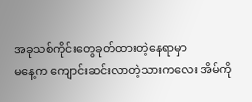အခုသစ်ကိုင်းတွေခုတ်ထားတဲ့နေရာမှာ
မနေ့က ကျောင်းဆင်းလာတဲ့သားကလေး အိမ်ကို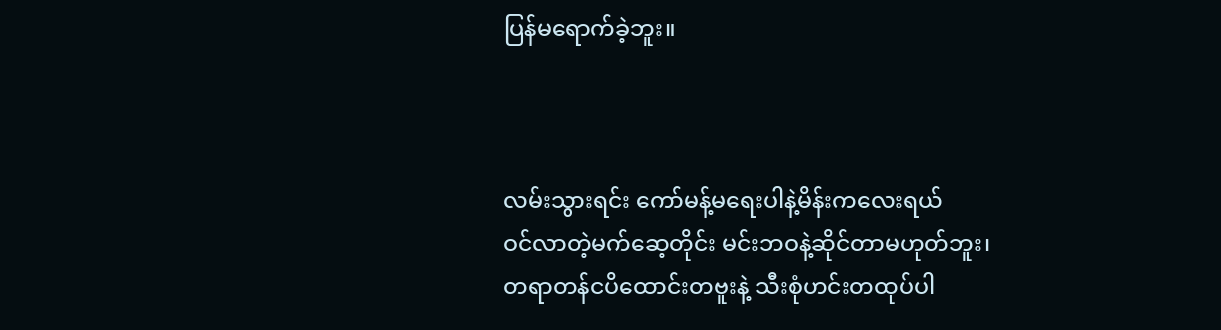ပြန်မရောက်ခဲ့ဘူး။



လမ်းသွားရင်း ကော်မန့်မရေးပါနဲ့မိန်းကလေးရယ်
ဝင်လာတဲ့မက်ဆေ့တိုင်း မင်းဘဝနဲ့ဆိုင်တာမဟုတ်ဘူး၊
တရာတန်ငပိထောင်းတဗူးနဲ့ သီးစုံဟင်းတထုပ်ပါ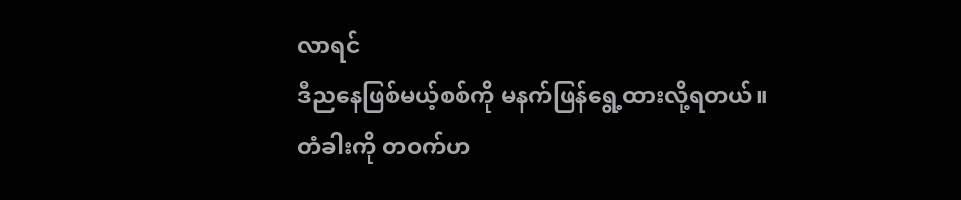လာရင်
ဒီညနေဖြစ်မယ့်စစ်ကို မနက်ဖြန်ရွေ့ထားလို့ရတယ်။
တံခါးကို တဝက်ဟ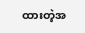ထားတဲ့အ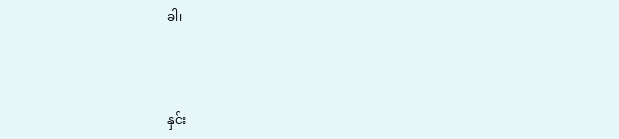ခါ၊



နှင်း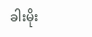ခါးမိုး